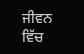ਜੀਵਨ ਵਿੱਚ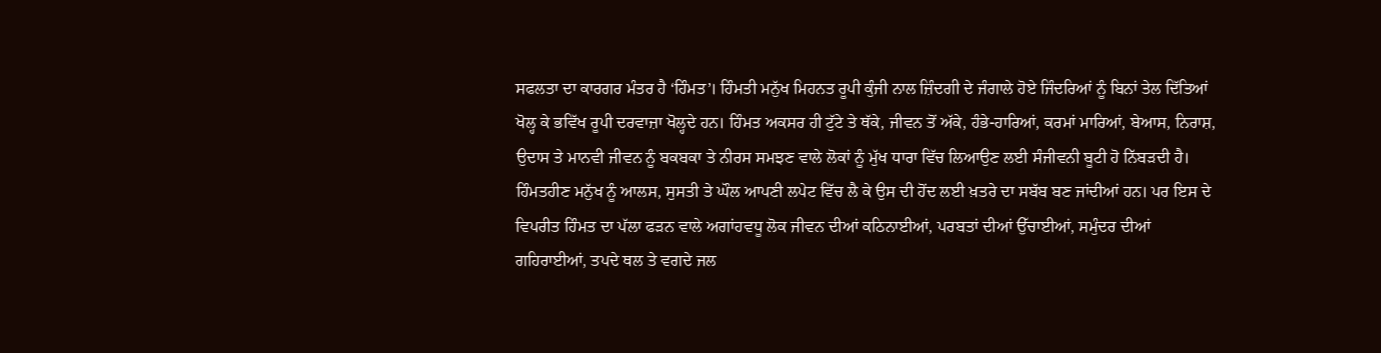ਸਫਲਤਾ ਦਾ ਕਾਰਗਰ ਮੰਤਰ ਹੈ ‘ਹਿੰਮਤ’। ਹਿੰਮਤੀ ਮਨੁੱਖ ਮਿਹਨਤ ਰੂਪੀ ਕੁੰਜੀ ਨਾਲ ਜ਼ਿੰਦਗੀ ਦੇ ਜੰਗਾਲੇ ਹੋਏ ਜਿੰਦਰਿਆਂ ਨੂੰ ਬਿਨਾਂ ਤੇਲ ਦਿੱਤਿਆਂ ਖੋਲ੍ਹ ਕੇ ਭਵਿੱਖ ਰੂਪੀ ਦਰਵਾਜ਼ਾ ਖੋਲ੍ਹਦੇ ਹਨ। ਹਿੰਮਤ ਅਕਸਰ ਹੀ ਟੁੱਟੇ ਤੇ ਥੱਕੇ, ਜੀਵਨ ਤੋਂ ਅੱਕੇ, ਹੰਭੇ-ਹਾਰਿਆਂ, ਕਰਮਾਂ ਮਾਰਿਆਂ, ਬੇਆਸ, ਨਿਰਾਸ਼, ਉਦਾਸ ਤੇ ਮਾਨਵੀ ਜੀਵਨ ਨੂੰ ਬਕਬਕਾ ਤੇ ਨੀਰਸ ਸਮਝਣ ਵਾਲੇ ਲੋਕਾਂ ਨੂੰ ਮੁੱਖ ਧਾਰਾ ਵਿੱਚ ਲਿਆਉਣ ਲਈ ਸੰਜੀਵਨੀ ਬੂਟੀ ਹੋ ਨਿੱਬੜਦੀ ਹੈ। ਹਿੰਮਤਹੀਣ ਮਨੁੱਖ ਨੂੰ ਆਲਸ, ਸੁਸਤੀ ਤੇ ਘੌਲ ਆਪਣੀ ਲਪੇਟ ਵਿੱਚ ਲੈ ਕੇ ਉਸ ਦੀ ਹੋਂਦ ਲਈ ਖ਼ਤਰੇ ਦਾ ਸਬੱਬ ਬਣ ਜਾਂਦੀਆਂ ਹਨ। ਪਰ ਇਸ ਦੇ ਵਿਪਰੀਤ ਹਿੰਮਤ ਦਾ ਪੱਲਾ ਫੜਨ ਵਾਲੇ ਅਗਾਂਹਵਧੂ ਲੋਕ ਜੀਵਨ ਦੀਆਂ ਕਠਿਨਾਈਆਂ, ਪਰਬਤਾਂ ਦੀਆਂ ਉੱਚਾਈਆਂ, ਸਮੁੰਦਰ ਦੀਆਂ ਗਹਿਰਾਈਆਂ, ਤਪਦੇ ਥਲ ਤੇ ਵਗਦੇ ਜਲ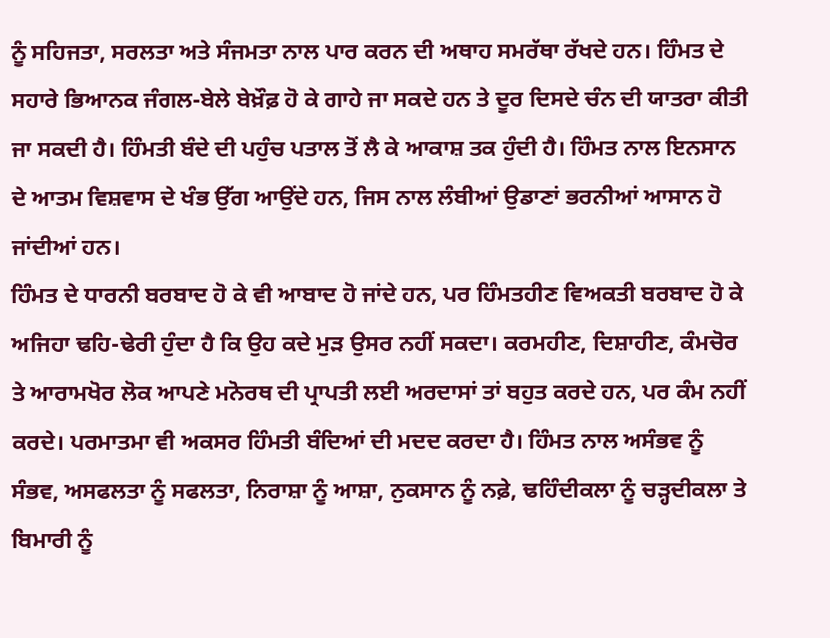ਨੂੰ ਸਹਿਜਤਾ, ਸਰਲਤਾ ਅਤੇ ਸੰਜਮਤਾ ਨਾਲ ਪਾਰ ਕਰਨ ਦੀ ਅਥਾਹ ਸਮਰੱਥਾ ਰੱਖਦੇ ਹਨ। ਹਿੰਮਤ ਦੇ ਸਹਾਰੇ ਭਿਆਨਕ ਜੰਗਲ-ਬੇਲੇ ਬੇਖ਼ੌਫ਼ ਹੋ ਕੇ ਗਾਹੇ ਜਾ ਸਕਦੇ ਹਨ ਤੇ ਦੂਰ ਦਿਸਦੇ ਚੰਨ ਦੀ ਯਾਤਰਾ ਕੀਤੀ ਜਾ ਸਕਦੀ ਹੈ। ਹਿੰਮਤੀ ਬੰਦੇ ਦੀ ਪਹੁੰਚ ਪਤਾਲ ਤੋਂ ਲੈ ਕੇ ਆਕਾਸ਼ ਤਕ ਹੁੰਦੀ ਹੈ। ਹਿੰਮਤ ਨਾਲ ਇਨਸਾਨ ਦੇ ਆਤਮ ਵਿਸ਼ਵਾਸ ਦੇ ਖੰਭ ਉੱਗ ਆਉਂਦੇ ਹਨ, ਜਿਸ ਨਾਲ ਲੰਬੀਆਂ ਉਡਾਣਾਂ ਭਰਨੀਆਂ ਆਸਾਨ ਹੋ ਜਾਂਦੀਆਂ ਹਨ।
ਹਿੰਮਤ ਦੇ ਧਾਰਨੀ ਬਰਬਾਦ ਹੋ ਕੇ ਵੀ ਆਬਾਦ ਹੋ ਜਾਂਦੇ ਹਨ, ਪਰ ਹਿੰਮਤਹੀਣ ਵਿਅਕਤੀ ਬਰਬਾਦ ਹੋ ਕੇ ਅਜਿਹਾ ਢਹਿ-ਢੇਰੀ ਹੁੰਦਾ ਹੈ ਕਿ ਉਹ ਕਦੇ ਮੁੜ ਉਸਰ ਨਹੀਂ ਸਕਦਾ। ਕਰਮਹੀਣ, ਦਿਸ਼ਾਹੀਣ, ਕੰਮਚੋਰ ਤੇ ਆਰਾਮਖੋਰ ਲੋਕ ਆਪਣੇ ਮਨੋਰਥ ਦੀ ਪ੍ਰਾਪਤੀ ਲਈ ਅਰਦਾਸਾਂ ਤਾਂ ਬਹੁਤ ਕਰਦੇ ਹਨ, ਪਰ ਕੰਮ ਨਹੀਂ ਕਰਦੇ। ਪਰਮਾਤਮਾ ਵੀ ਅਕਸਰ ਹਿੰਮਤੀ ਬੰਦਿਆਂ ਦੀ ਮਦਦ ਕਰਦਾ ਹੈ। ਹਿੰਮਤ ਨਾਲ ਅਸੰਭਵ ਨੂੰ ਸੰਭਵ, ਅਸਫਲਤਾ ਨੂੰ ਸਫਲਤਾ, ਨਿਰਾਸ਼ਾ ਨੂੰ ਆਸ਼ਾ, ਨੁਕਸਾਨ ਨੂੰ ਨਫ਼ੇ, ਢਹਿੰਦੀਕਲਾ ਨੂੰ ਚੜ੍ਹਦੀਕਲਾ ਤੇ ਬਿਮਾਰੀ ਨੂੰ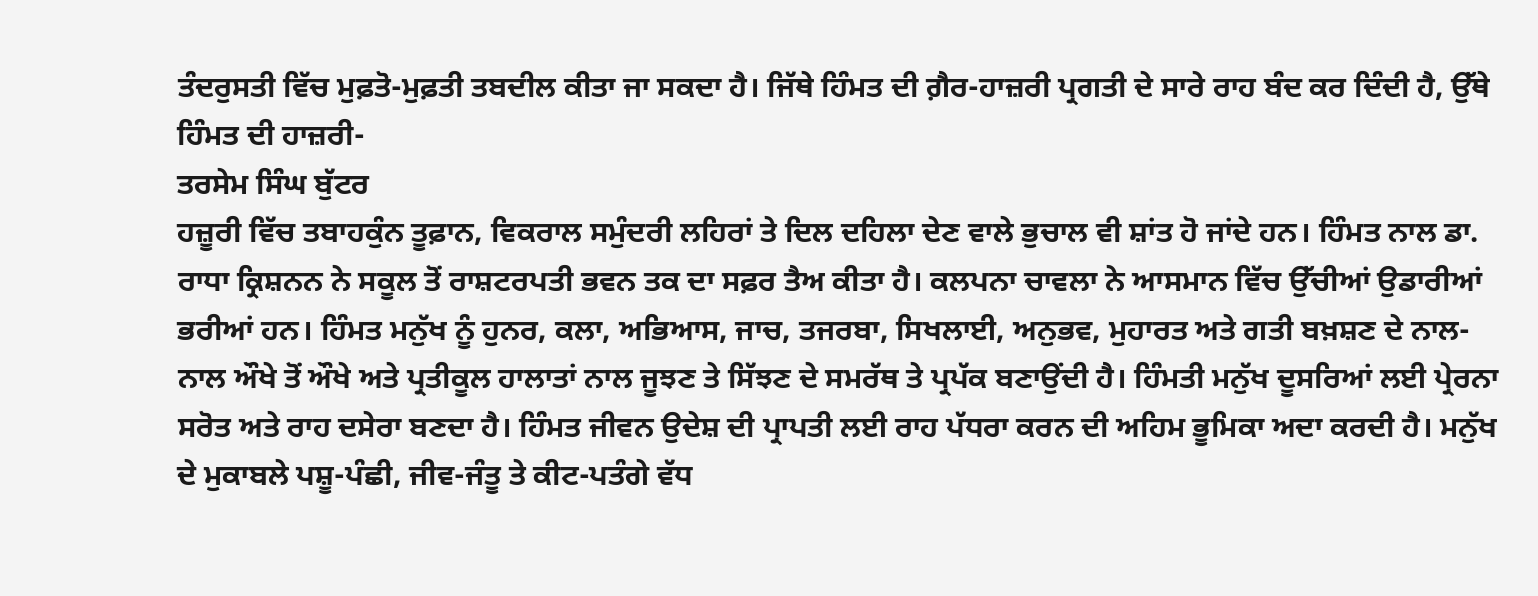ਤੰਦਰੁਸਤੀ ਵਿੱਚ ਮੁਫ਼ਤੋ-ਮੁਫ਼ਤੀ ਤਬਦੀਲ ਕੀਤਾ ਜਾ ਸਕਦਾ ਹੈ। ਜਿੱਥੇ ਹਿੰਮਤ ਦੀ ਗ਼ੈਰ-ਹਾਜ਼ਰੀ ਪ੍ਰਗਤੀ ਦੇ ਸਾਰੇ ਰਾਹ ਬੰਦ ਕਰ ਦਿੰਦੀ ਹੈ, ਉੱਥੇ ਹਿੰਮਤ ਦੀ ਹਾਜ਼ਰੀ-
ਤਰਸੇਮ ਸਿੰਘ ਬੁੱਟਰ
ਹਜ਼ੂਰੀ ਵਿੱਚ ਤਬਾਹਕੁੰਨ ਤੂਫ਼ਾਨ, ਵਿਕਰਾਲ ਸਮੁੰਦਰੀ ਲਹਿਰਾਂ ਤੇ ਦਿਲ ਦਹਿਲਾ ਦੇਣ ਵਾਲੇ ਭੁਚਾਲ ਵੀ ਸ਼ਾਂਤ ਹੋ ਜਾਂਦੇ ਹਨ। ਹਿੰਮਤ ਨਾਲ ਡਾ. ਰਾਧਾ ਕ੍ਰਿਸ਼ਨਨ ਨੇ ਸਕੂਲ ਤੋਂ ਰਾਸ਼ਟਰਪਤੀ ਭਵਨ ਤਕ ਦਾ ਸਫ਼ਰ ਤੈਅ ਕੀਤਾ ਹੈ। ਕਲਪਨਾ ਚਾਵਲਾ ਨੇ ਆਸਮਾਨ ਵਿੱਚ ਉੱਚੀਆਂ ਉਡਾਰੀਆਂ ਭਰੀਆਂ ਹਨ। ਹਿੰਮਤ ਮਨੁੱਖ ਨੂੰ ਹੁਨਰ, ਕਲਾ, ਅਭਿਆਸ, ਜਾਚ, ਤਜਰਬਾ, ਸਿਖਲਾਈ, ਅਨੁਭਵ, ਮੁਹਾਰਤ ਅਤੇ ਗਤੀ ਬਖ਼ਸ਼ਣ ਦੇ ਨਾਲ-ਨਾਲ ਔਖੇ ਤੋਂ ਔਖੇ ਅਤੇ ਪ੍ਰਤੀਕੂਲ ਹਾਲਾਤਾਂ ਨਾਲ ਜੂਝਣ ਤੇ ਸਿੱਝਣ ਦੇ ਸਮਰੱਥ ਤੇ ਪ੍ਰਪੱਕ ਬਣਾਉਂਦੀ ਹੈ। ਹਿੰਮਤੀ ਮਨੁੱਖ ਦੂਸਰਿਆਂ ਲਈ ਪ੍ਰੇਰਨਾ ਸਰੋਤ ਅਤੇ ਰਾਹ ਦਸੇਰਾ ਬਣਦਾ ਹੈ। ਹਿੰਮਤ ਜੀਵਨ ਉਦੇਸ਼ ਦੀ ਪ੍ਰਾਪਤੀ ਲਈ ਰਾਹ ਪੱਧਰਾ ਕਰਨ ਦੀ ਅਹਿਮ ਭੂਮਿਕਾ ਅਦਾ ਕਰਦੀ ਹੈ। ਮਨੁੱਖ ਦੇ ਮੁਕਾਬਲੇ ਪਸ਼ੂ-ਪੰਛੀ, ਜੀਵ-ਜੰਤੂ ਤੇ ਕੀਟ-ਪਤੰਗੇ ਵੱਧ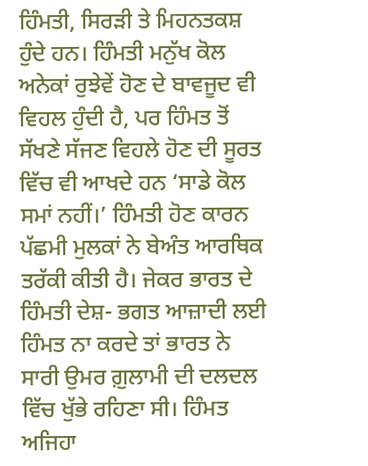ਹਿੰਮਤੀ, ਸਿਰੜੀ ਤੇ ਮਿਹਨਤਕਸ਼ ਹੁੰਦੇ ਹਨ। ਹਿੰਮਤੀ ਮਨੁੱਖ ਕੋਲ ਅਨੇਕਾਂ ਰੁਝੇਵੇਂ ਹੋਣ ਦੇ ਬਾਵਜੂਦ ਵੀ ਵਿਹਲ ਹੁੰਦੀ ਹੈ, ਪਰ ਹਿੰਮਤ ਤੋਂ ਸੱਖਣੇ ਸੱਜਣ ਵਿਹਲੇ ਹੋਣ ਦੀ ਸੂਰਤ ਵਿੱਚ ਵੀ ਆਖਦੇ ਹਨ ‘ਸਾਡੇ ਕੋਲ ਸਮਾਂ ਨਹੀਂ।’ ਹਿੰਮਤੀ ਹੋਣ ਕਾਰਨ ਪੱਛਮੀ ਮੁਲਕਾਂ ਨੇ ਬੇਅੰਤ ਆਰਥਿਕ ਤਰੱਕੀ ਕੀਤੀ ਹੈ। ਜੇਕਰ ਭਾਰਤ ਦੇ ਹਿੰਮਤੀ ਦੇਸ਼- ਭਗਤ ਆਜ਼ਾਦੀ ਲਈ ਹਿੰਮਤ ਨਾ ਕਰਦੇ ਤਾਂ ਭਾਰਤ ਨੇ ਸਾਰੀ ਉਮਰ ਗ਼ੁਲਾਮੀ ਦੀ ਦਲਦਲ ਵਿੱਚ ਖੁੱਭੇ ਰਹਿਣਾ ਸੀ। ਹਿੰਮਤ ਅਜਿਹਾ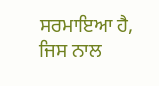ਸਰਮਾਇਆ ਹੈ, ਜਿਸ ਨਾਲ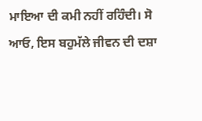ਮਾਇਆ ਦੀ ਕਮੀ ਨਹੀਂ ਰਹਿੰਦੀ। ਸੋ ਆਓ, ਇਸ ਬਹੁਮੱਲੇ ਜੀਵਨ ਦੀ ਦਸ਼ਾ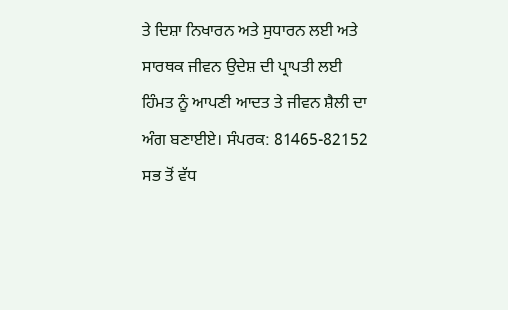ਤੇ ਦਿਸ਼ਾ ਨਿਖਾਰਨ ਅਤੇ ਸੁਧਾਰਨ ਲਈ ਅਤੇ ਸਾਰਥਕ ਜੀਵਨ ਉਦੇਸ਼ ਦੀ ਪ੍ਰਾਪਤੀ ਲਈ ਹਿੰਮਤ ਨੂੰ ਆਪਣੀ ਆਦਤ ਤੇ ਜੀਵਨ ਸ਼ੈਲੀ ਦਾ ਅੰਗ ਬਣਾਈਏ। ਸੰਪਰਕ: 81465-82152
ਸਭ ਤੋਂ ਵੱਧ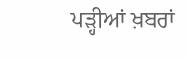ਪੜ੍ਹੀਆਂ ਖ਼ਬਰਾਂ